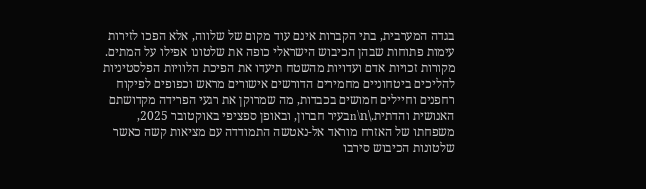בגדה המערבית, בתי הקברות אינם עוד מקום של שלווה, אלא הפכו לזירות עימות פתוחות שבהן הכיבוש הישראלי כופה את שלטונו אפילו על המתים. מקורות זכויות אדם ועדויות מהשטח תיעדו את הפיכת הלוויות הפלסטיניות להליכים ביטחוניים מחמירים הדורשים אישורים מראש וכפופים לפיקוח רחפנים וחיילים חמושים בכבדות, מה שמרוקן את רגעי הפרידה מקדושתם האנושית והדתית.\n\nבעיר חברון, ובאופן ספציפי באוקטובר 2025, משפחתו של האזרח מוראד אל-נאטשה התמודדה עם מציאות קשה כאשר שלטונות הכיבוש סירבו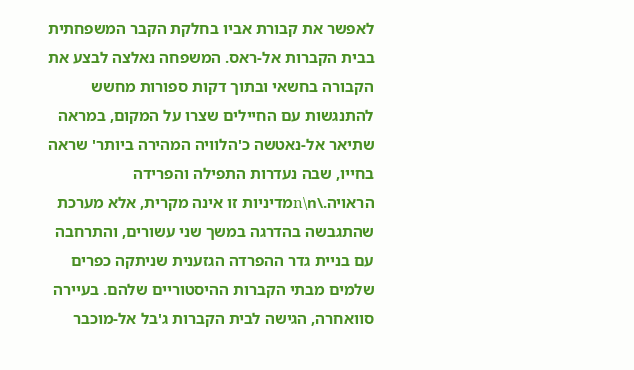לאפשר את קבורת אביו בחלקת הקבר המשפחתית בבית הקברות אל-ראס. המשפחה נאלצה לבצע את הקבורה בחשאי ובתוך דקות ספורות מחשש להתנגשות עם החיילים שצרו על המקום, במראה שתיאר אל-נאטשה כ'הלוויה המהירה ביותר' שראה בחייו, שבה נעדרות התפילה והפרידה הראויה.\n\nמדיניות זו אינה מקרית, אלא מערכת שהתגבשה בהדרגה במשך שני עשורים, והתרחבה עם בניית גדר ההפרדה הגזענית שניתקה כפרים שלמים מבתי הקברות ההיסטוריים שלהם. בעיירה סוואחרה, הגישה לבית הקברות ג'בל אל-מוכבר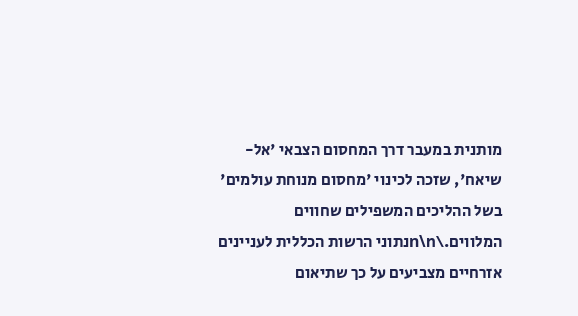מותנית במעבר דרך המחסום הצבאי 'אל-שיאח', שזכה לכינוי 'מחסום מנוחת עולמים' בשל ההליכים המשפילים שחווים המלווים.\n\nנתוני הרשות הכללית לעניינים אזרחיים מצביעים על כך שתיאום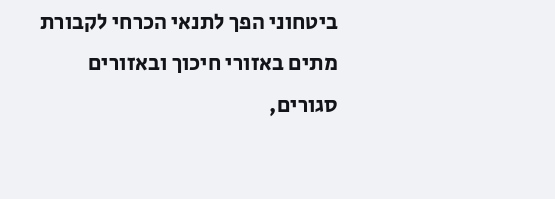ביטחוני הפך לתנאי הכרחי לקבורת מתים באזורי חיכוך ובאזורים סגורים,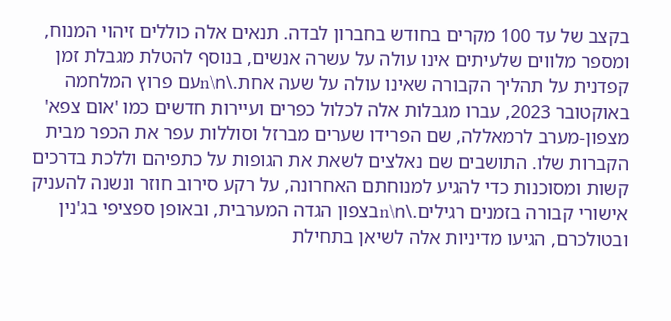בקצב של עד 100 מקרים בחודש בחברון לבדה. תנאים אלה כוללים זיהוי המנוח, ומספר מלווים שלעיתים אינו עולה על עשרה אנשים, בנוסף להטלת מגבלת זמן קפדנית על תהליך הקבורה שאינו עולה על שעה אחת.\n\nעם פרוץ המלחמה באוקטובר 2023, עברו מגבלות אלה לכלול כפרים ועיירות חדשים כמו 'אום צפא' מצפון-מערב לרמאללה, שם הפרידו שערים מברזל וסוללות עפר את הכפר מבית הקברות שלו. התושבים שם נאלצים לשאת את הגופות על כתפיהם וללכת בדרכים קשות ומסוכנות כדי להגיע למנוחתם האחרונה, על רקע סירוב חוזר ונשנה להעניק אישורי קבורה בזמנים רגילים.\n\nבצפון הגדה המערבית, ובאופן ספציפי בג'נין ובטולכרם, הגיעו מדיניות אלה לשיאן בתחילת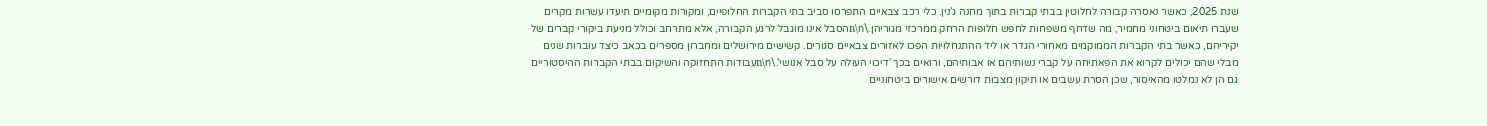שנת 2025, כאשר נאסרה קבורה לחלוטין בבתי קברות בתוך מחנה ג'נין. כלי רכב צבאיים התפרסו סביב בתי הקברות החלופיים, ומקורות מקומיים תיעדו עשרות מקרים שעברו תיאום ביטחוני מחמיר, מה שדחף משפחות לחפש חלופות הרחק ממרכזי מגוריהן.\n\nהסבל אינו מוגבל לרגע הקבורה, אלא מתרחב וכולל מניעת ביקורי קברים של יקיריהם, כאשר בתי הקברות הממוקמים מאחורי הגדר או ליד ההתנחלויות הפכו לאזורים צבאיים סגורים. קשישים מירושלים ומחברון מספרים בכאב כיצד עוברות שנים מבלי שהם יכולים לקרוא את הפאתיחה על קברי נשותיהם או אבותיהם, ורואים בכך 'דיכוי העולה על סבל אנושי'.\n\nעבודות התחזוקה והשיקום בבתי הקברות ההיסטוריים גם הן לא נמלטו מהאיסור, שכן הסרת עשבים או תיקון מצבות דורשים אישורים ביטחוניים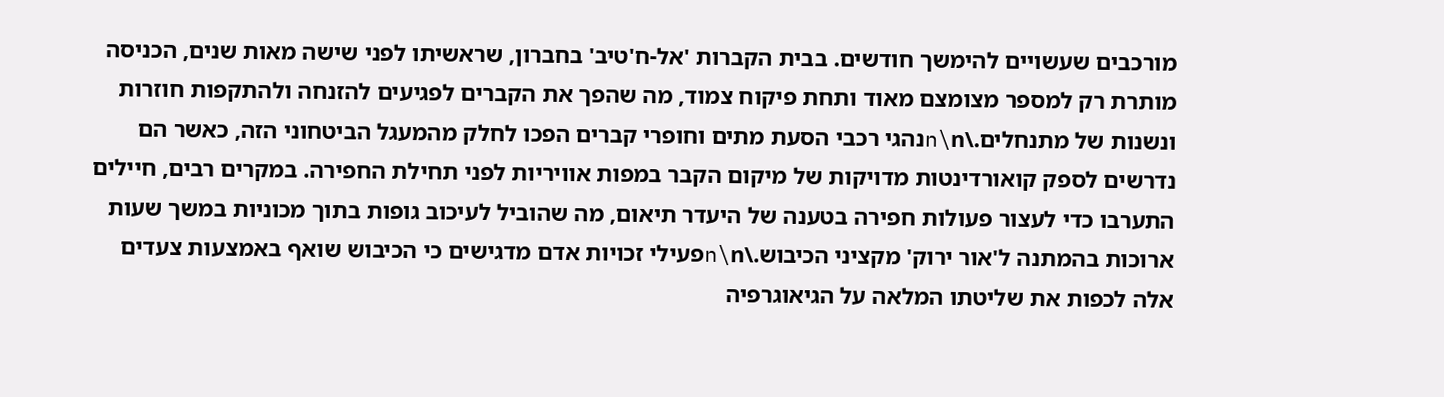מורכבים שעשויים להימשך חודשים. בבית הקברות 'אל-ח'טיב' בחברון, שראשיתו לפני שישה מאות שנים, הכניסה מותרת רק למספר מצומצם מאוד ותחת פיקוח צמוד, מה שהפך את הקברים לפגיעים להזנחה ולהתקפות חוזרות ונשנות של מתנחלים.\n\nנהגי רכבי הסעת מתים וחופרי קברים הפכו לחלק מהמעגל הביטחוני הזה, כאשר הם נדרשים לספק קואורדינטות מדויקות של מיקום הקבר במפות אוויריות לפני תחילת החפירה. במקרים רבים, חיילים התערבו כדי לעצור פעולות חפירה בטענה של היעדר תיאום, מה שהוביל לעיכוב גופות בתוך מכוניות במשך שעות ארוכות בהמתנה ל'אור ירוק' מקציני הכיבוש.\n\nפעילי זכויות אדם מדגישים כי הכיבוש שואף באמצעות צעדים אלה לכפות את שליטתו המלאה על הגיאוגרפיה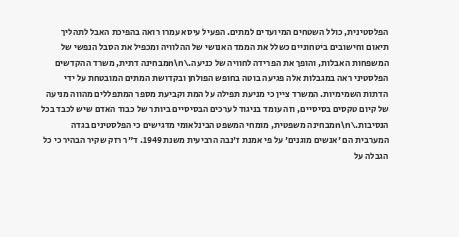הפלסטינית, כולל השטחים המיועדים למתים. הפעיל עיסא עמרו רואה בהפיכת האבל לתהליך תיאום וחישובים ביטחוניים כשלל את הממד האנושי של ההלוויה ומכפיל את הסבל הנפשי של המשפחות האבלות, והופך את הפרידה לחוויה של כניעה.\n\nמבחינה דתית, משרד ההקדשים הפלסטיני ראה במגבלות אלה פגיעה בוטה בחופש הפולחן ובקדושת המתים המובטחת על ידי הדתות השמימיות. המשרד ציין כי מניעת תפילה על המת וקביעת מספר המתפללים מהווה מניעה של קיום טקסים בסיסיים, וזה עומד בניגוד לערכים הבסיסיים ביותר של כבוד האדם שיש לכבד בכל הנסיבות.\n\nמבחינה משפטית, מומחי המשפט הבינלאומי מדגישים כי הפלסטינים בגדה המערבית הם 'אנשים מוגנים' על פי אמנת ז'נבה הרביעית משנת 1949. ד"ר רזק שקיר הבהיר כי כל הגבלה על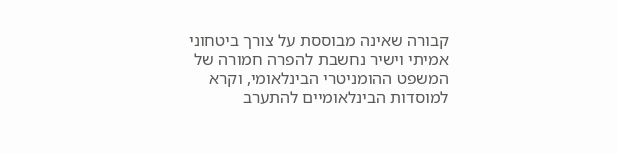קבורה שאינה מבוססת על צורך ביטחוני אמיתי וישיר נחשבת להפרה חמורה של המשפט ההומניטרי הבינלאומי, וקרא למוסדות הבינלאומיים להתערב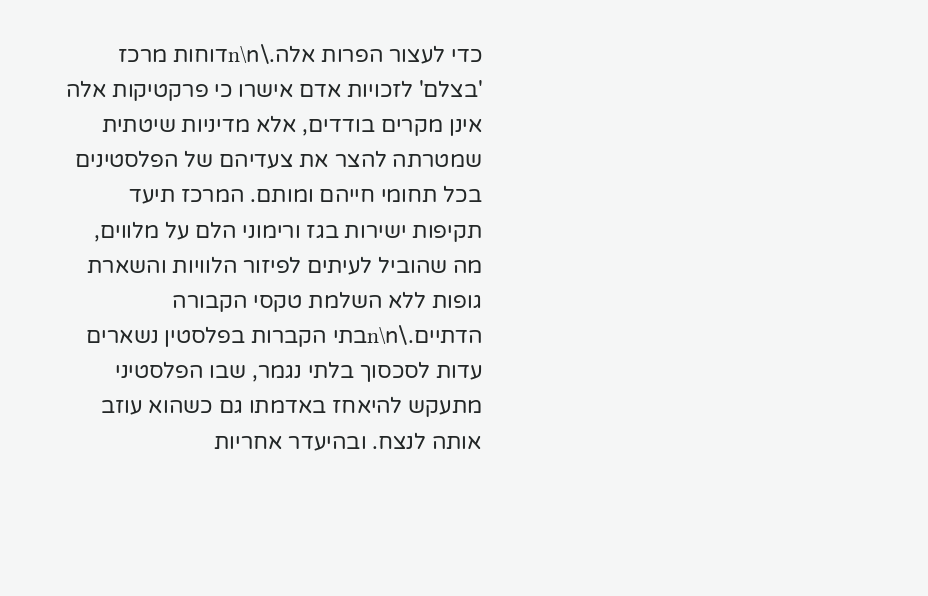כדי לעצור הפרות אלה.\n\nדוחות מרכז 'בצלם' לזכויות אדם אישרו כי פרקטיקות אלה אינן מקרים בודדים, אלא מדיניות שיטתית שמטרתה להצר את צעדיהם של הפלסטינים בכל תחומי חייהם ומותם. המרכז תיעד תקיפות ישירות בגז ורימוני הלם על מלווים, מה שהוביל לעיתים לפיזור הלוויות והשארת גופות ללא השלמת טקסי הקבורה הדתיים.\n\nבתי הקברות בפלסטין נשארים עדות לסכסוך בלתי נגמר, שבו הפלסטיני מתעקש להיאחז באדמתו גם כשהוא עוזב אותה לנצח. ובהיעדר אחריות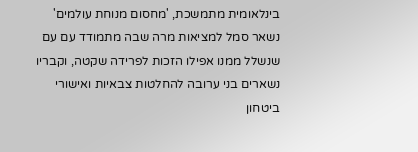בינלאומית מתמשכת, 'מחסום מנוחת עולמים' נשאר סמל למציאות מרה שבה מתמודד עם עם שנשלל ממנו אפילו הזכות לפרידה שקטה, וקבריו נשארים בני ערובה להחלטות צבאיות ואישורי ביטחון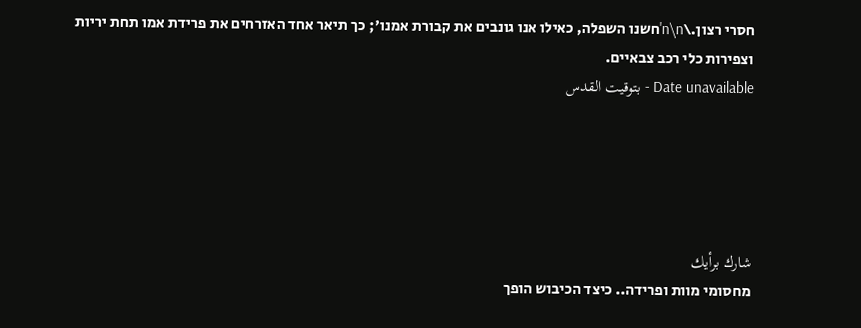חסרי רצון.\n\n'חשנו השפלה, כאילו אנו גונבים את קבורת אמנו'; כך תיאר אחד האזרחים את פרידת אמו תחת יריות וצפירות כלי רכב צבאיים.
Date unavailable - بتوقيت القدس





شارك برأيك
מחסומי מוות ופרידה.. כיצד הכיבוש הופך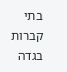בתי קברות בגדה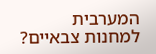המערבית למחנות צבאיים?